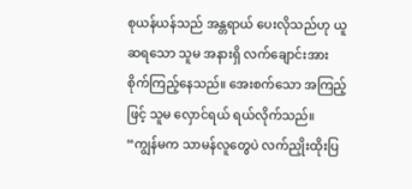စုယန်ယန်သည် အန္တရာယ် ပေးလိုသည်ဟု ယူဆရသော သူမ အနားရှိ လက်ချောင်းအား
စိုက်ကြည့်နေသည်။ အေးစက်သော အကြည့်ဖြင့် သူမ လှောင်ရယ် ရယ်လိုက်သည်။
“ကျွန်မက သာမန်လူတွေပဲ လက်ညှိုးထိုးပြ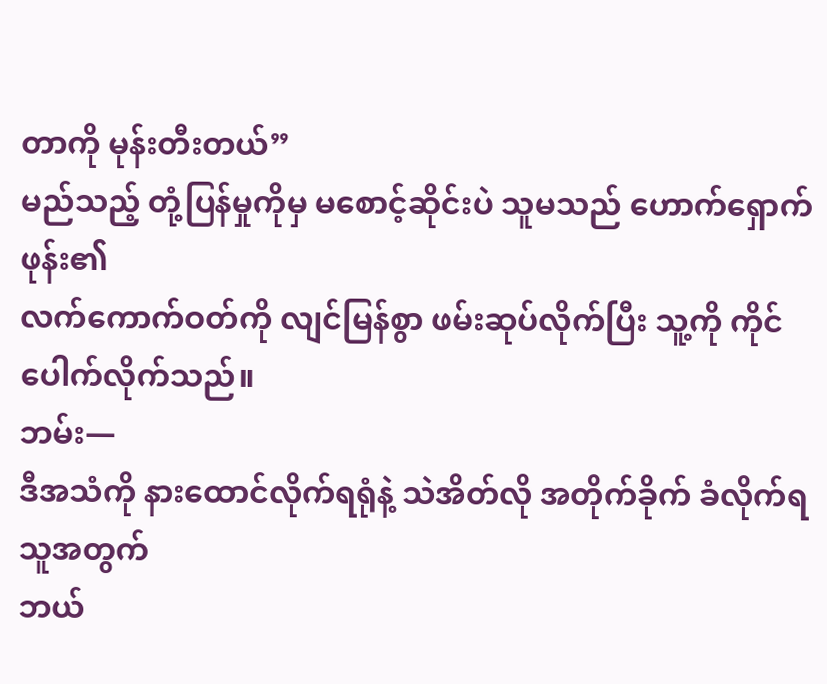တာကို မုန်းတီးတယ်”
မည်သည့် တုံ့ပြန်မှုကိုမှ မစောင့်ဆိုင်းပဲ သူမသည် ဟောက်ရှောက်ဖုန်း၏
လက်ကောက်ဝတ်ကို လျင်မြန်စွာ ဖမ်းဆုပ်လိုက်ပြီး သူ့ကို ကိုင်ပေါက်လိုက်သည်။
ဘမ်း—
ဒီအသံကို နားထောင်လိုက်ရရုံနဲ့ သဲအိတ်လို အတိုက်ခိုက် ခံလိုက်ရသူအတွက်
ဘယ်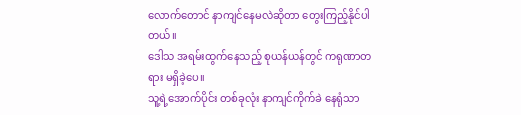လောက်တောင် နာကျင်နေမလဲဆိုတာ တွေးကြည့်နိုင်ပါတယ်။
ဒေါသ အရမ်းထွက်နေသည့် စုယန်ယန်တွင် ကရုဏာတရား မရှိခဲ့ပေ။
သူ့ရဲ့အောက်ပိုင်း တစ်ခုလုံး နာကျင်ကိုက်ခဲ နေရုံသာ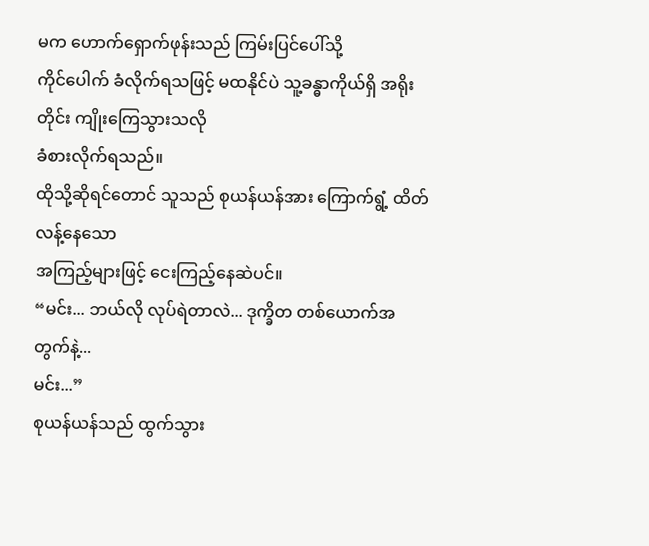မက ဟောက်ရှောက်ဖုန်းသည် ကြမ်းပြင်ပေါ်သို့
ကိုင်ပေါက် ခံလိုက်ရသဖြင့် မထနိုင်ပဲ သူ့ခန္ဓာကိုယ်ရှိ အရိုးတိုင်း ကျိုးကြေသွားသလို
ခံစားလိုက်ရသည်။
ထိုသို့ဆိုရင်တောင် သူသည် စုယန်ယန်အား ကြောက်ရွံ့ ထိတ်လန့်နေသော
အကြည့်များဖြင့် ငေးကြည့်နေဆဲပင်။
“မင်း... ဘယ်လို လုပ်ရဲတာလဲ... ဒုက္ခိတ တစ်ယောက်အတွက်နဲ့...
မင်း...”
စုယန်ယန်သည် ထွက်သွား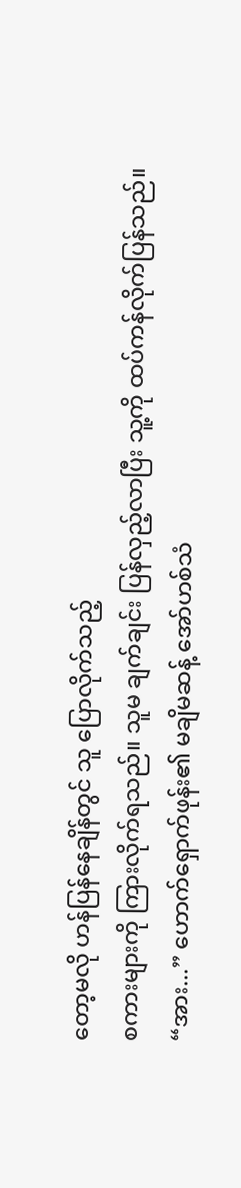တော့မလို ဟန်ပြန်နေချိန်တွင် သူ ပြောလိုက်သည့်
စကားများကို ကြားလိုက်ရသည်။ သူမ ချက်ချင်း ပြန်လှည့်လာပြီး သူ့ကို ထပ်ကန်လိုက်ပြန်သည်။
“အား...” ဟောက်ရှောက်ဖုန်း၏ မချိမဆန့် အော်ဟစ်သံ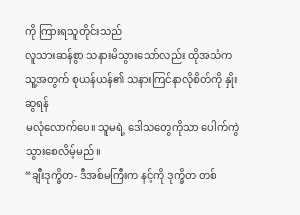ကို ကြားရသူတိုင်းသည်
လူသားဆန်စွာ သနားမိသွားသော်လည်း ထိုအသံက သူ့အတွက် စုယန်ယန်၏ သနားကြင်နာလိုစိတ်ကို နှိုးဆွရန်
မလုံလောက်ပေ။ သူမရဲ့ ဒေါသတွေကိုသာ ပေါက်ကွဲသွားစေလိမ့်မည်။
“ချီးဒုက္ခိတ- ဒီအစ်မကြီးက နင့်ကို ဒုက္ခိတ တစ်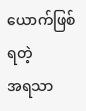ယောက်ဖြစ်ရတဲ့
အရသာ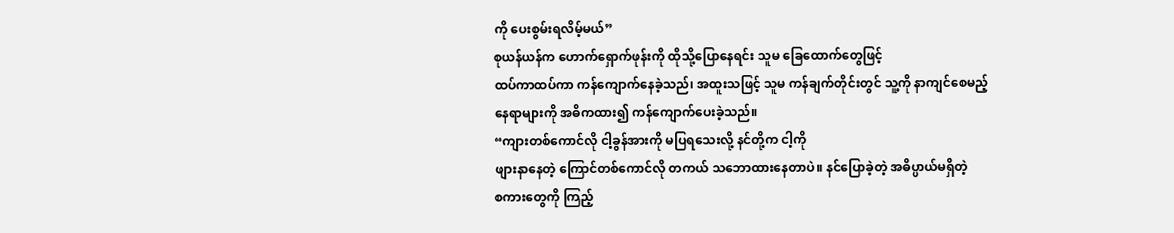ကို ပေးစွမ်းရလိမ့်မယ်”
စုယန်ယန်က ဟောက်ရှောက်ဖုန်းကို ထိုသို့ပြောနေရင်း သူမ ခြေထောက်တွေဖြင့်
ထပ်ကာထပ်ကာ ကန်ကျောက်နေခဲ့သည်၊ အထူးသဖြင့် သူမ ကန်ချက်တိုင်းတွင် သူ့ကို နာကျင်စေမည့်
နေရာများကို အဓိကထား၍ ကန်ကျောက်ပေးခဲ့သည်။
“ကျားတစ်ကောင်လို ငါ့ခွန်အားကို မပြရသေးလို့ နင်တို့က ငါ့ကို
ဖျားနာနေတဲ့ ကြောင်တစ်ကောင်လို တကယ် သဘောထားနေတာပဲ။ နင်ပြောခဲ့တဲ့ အဓိပ္ပာယ်မရှိတဲ့
စကားတွေကို ကြည့်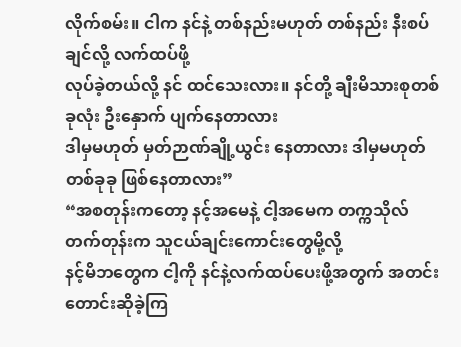လိုက်စမ်း။ ငါက နင်နဲ့ တစ်နည်းမဟုတ် တစ်နည်း နီးစပ်ချင်လို့ လက်ထပ်ဖို့
လုပ်ခဲ့တယ်လို့ နင် ထင်သေးလား။ နင်တို့ ချီးမိသားစုတစ်ခုလုံး ဦးနှောက် ပျက်နေတာလား
ဒါမှမဟုတ် မှတ်ဉာဏ်ချို့ယွင်း နေတာလား ဒါမှမဟုတ် တစ်ခုခု ဖြစ်နေတာလား”
“အစတုန်းကတော့ နင့်အမေနဲ့ ငါ့အမေက တက္ကသိုလ်တက်တုန်းက သူငယ်ချင်းကောင်းတွေမို့လို့
နင့်မိဘတွေက ငါ့ကို နင်နဲ့လက်ထပ်ပေးဖို့အတွက် အတင်းတောင်းဆိုခဲ့ကြ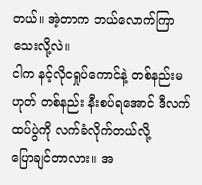တယ်။ အဲ့တာက ဘယ်လောက်ကြာသေးလို့လဲ။
ငါက နင့်လိုငရှုပ်ကောင်နဲ့ တစ်နည်းမဟုတ် တစ်နည်း နီးစပ်ရအောင် ဒီလက်ထပ်ပွဲကို လက်ခံလိုက်တယ်လို့
ပြောချင်တာလား။ အ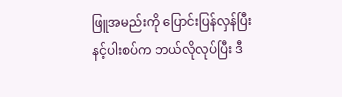ဖြူအမည်းကို ပြောင်းပြန်လှန်ပြီး နင့်ပါးစပ်က ဘယ်လိုလုပ်ပြီး ဒီ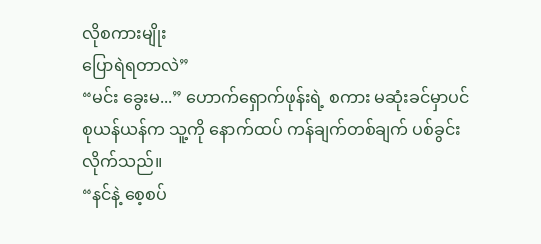လိုစကားမျိုး
ပြောရဲရတာလဲ”
“မင်း ခွေးမ...” ဟောက်ရှောက်ဖုန်းရဲ့ စကား မဆုံးခင်မှာပင်
စုယန်ယန်က သူ့ကို နောက်ထပ် ကန်ချက်တစ်ချက် ပစ်ခွင်းလိုက်သည်။
“နင်နဲ့ စေ့စပ်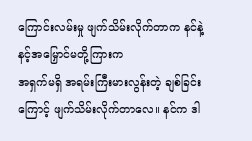ကြောင်းလမ်းမှု ဖျက်သိမ်းလိုက်တာက နင်နဲ့ နင့်အမြှောင်မတို့ကြားက
အရှက်မရှိ အရမ်းကြီးမားလွန်းတဲ့ ချစ်ခြင်းကြောင့် ဖျက်သိမ်းလိုက်တာလေ။ နင်က ဒါ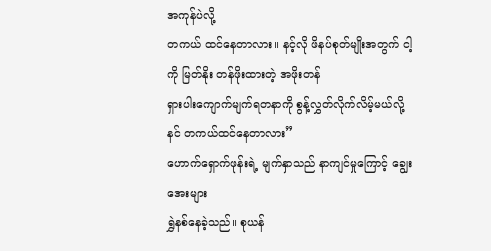အကုန်ပဲလို့
တကယ် ထင်နေတာလား။ နင့်လို ဖိနပ်စုတ်မျိုးအတွက် ငါ့ကို မြတ်နိုး တန်ဖိုးထားတဲ့ အဖိုးတန်
ရှားပါးကျောက်မျက်ရတနာကို စွန့်လွှတ်လိုက်လိမ့်မယ်လို့ နင် တကယ်ထင်နေတာလား”
ဟောက်ရှောက်ဖုန်းရဲ့ မျက်နှာသည် နာကျင်မှုကြောင့် ချွေးအေးများ
ရွှဲနစ်နေခဲ့သည်။ စုယန်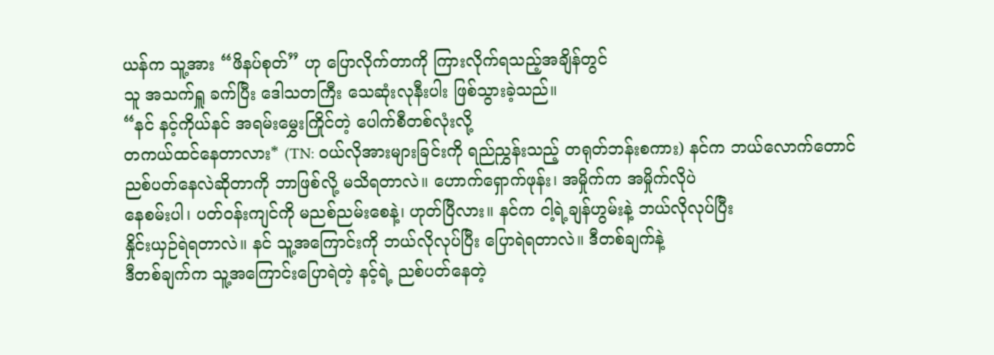ယန်က သူ့အား “ဖိနပ်စုတ်” ဟု ပြောလိုက်တာကို ကြားလိုက်ရသည့်အချိန်တွင်
သူ အသက်ရှူ ခက်ပြီး ဒေါသတကြီး သေဆုံးလုနီးပါး ဖြစ်သွားခဲ့သည်။
“နင် နင့်ကိုယ်နင် အရမ်းမွှေးကြိုင်တဲ့ ပေါက်စီတစ်လုံးလို့
တကယ်ထင်နေတာလား* (TN: ဝယ်လိုအားများခြင်းကို ရည်ညွှန်းသည့် တရုတ်ဘန်းစကား) နင်က ဘယ်လောက်တောင်
ညစ်ပတ်နေလဲဆိုတာကို ဘာဖြစ်လို့ မသိရတာလဲ။ ဟောက်ရှောက်ဖုန်း၊ အမှိုက်က အမှိုက်လိုပဲ
နေစမ်းပါ၊ ပတ်ဝန်းကျင်ကို မညစ်ညမ်းစေနဲ့၊ ဟုတ်ပြီလား။ နင်က ငါ့ရဲ့ချန်ဟွမ်းနဲ့ ဘယ်လိုလုပ်ပြီး
နှိုင်းယှဉ်ရဲရတာလဲ။ နင် သူ့အကြောင်းကို ဘယ်လိုလုပ်ပြီး ပြောရဲရတာလဲ။ ဒီတစ်ချက်နဲ့
ဒီတစ်ချက်က သူ့အကြောင်းပြောရဲတဲ့ နင့်ရဲ့ ညစ်ပတ်နေတဲ့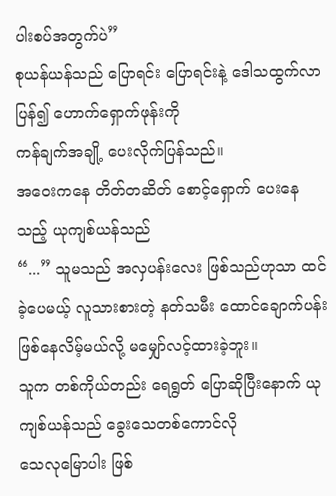ပါးစပ်အတွက်ပဲ”
စုယန်ယန်သည် ပြောရင်း ပြောရင်းနဲ့ ဒေါသထွက်လာပြန်၍ ဟောက်ရှောက်ဖုန်းကို
ကန်ချက်အချို့ ပေးလိုက်ပြန်သည်။
အဝေးကနေ တိတ်တဆိတ် စောင့်ရှောက် ပေးနေသည့် ယုကျစ်ယန်သည်
“...” သူမသည် အလှပန်းလေး ဖြစ်သည်ဟုသာ ထင်ခဲ့ပေမယ့် လူသားစားတဲ့ နတ်သမီး ထောင်ချောက်ပန်း
ဖြစ်နေလိမ့်မယ်လို့ မမျှော်လင့်ထားခဲ့ဘူး။
သူက တစ်ကိုယ်တည်း ရေရွတ် ပြောဆိုပြီးနောက် ယုကျစ်ယန်သည် ခွေးသေတစ်ကောင်လို
သေလုမြောပါး ဖြစ်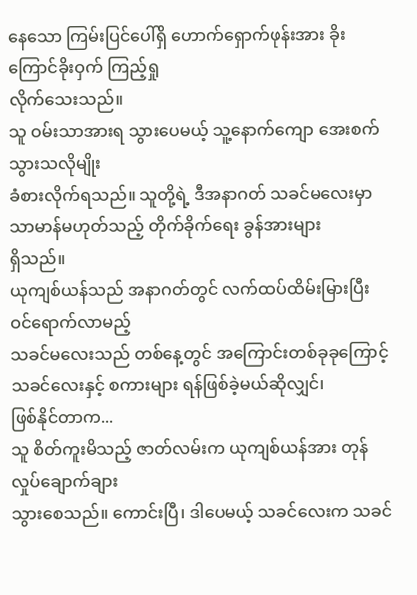နေသော ကြမ်းပြင်ပေါ်ရှိ ဟောက်ရှောက်ဖုန်းအား ခိုးကြောင်ခိုးဝှက် ကြည့်ရှု
လိုက်သေးသည်။
သူ ဝမ်းသာအားရ သွားပေမယ့် သူ့နောက်ကျော အေးစက်သွားသလိုမျိုး
ခံစားလိုက်ရသည်။ သူတို့ရဲ့ ဒီအနာဂတ် သခင်မလေးမှာ သာမာန်မဟုတ်သည့် တိုက်ခိုက်ရေး ခွန်အားများ
ရှိသည်။
ယုကျစ်ယန်သည် အနာဂတ်တွင် လက်ထပ်ထိမ်းမြားပြီး ဝင်ရောက်လာမည့်
သခင်မလေးသည် တစ်နေ့တွင် အကြောင်းတစ်ခုခုကြောင့် သခင်လေးနှင့် စကားများ ရန်ဖြစ်ခဲ့မယ်ဆိုလျှင်၊
ဖြစ်နိုင်တာက...
သူ စိတ်ကူးမိသည့် ဇာတ်လမ်းက ယုကျစ်ယန်အား တုန်လှုပ်ချောက်ချား
သွားစေသည်။ ကောင်းပြီ၊ ဒါပေမယ့် သခင်လေးက သခင်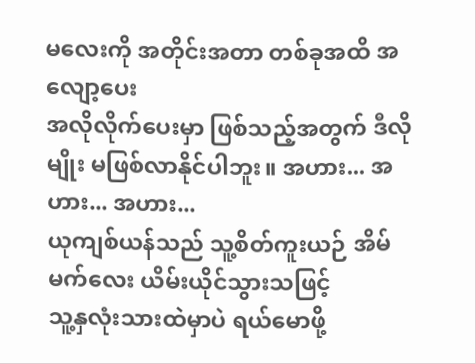မလေးကို အတိုင်းအတာ တစ်ခုအထိ အလျော့ပေး
အလိုလိုက်ပေးမှာ ဖြစ်သည့်အတွက် ဒီလိုမျိုး မဖြစ်လာနိုင်ပါဘူး။ အဟား... အဟား... အဟား...
ယုကျစ်ယန်သည် သူ့စိတ်ကူးယဉ် အိမ်မက်လေး ယိမ်းယိုင်သွားသဖြင့်
သူ့နှလုံးသားထဲမှာပဲ ရယ်မောဖို့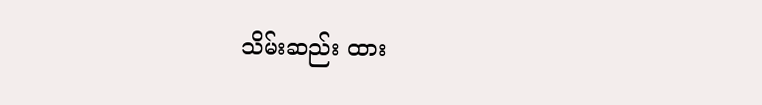သိမ်းဆည်း ထား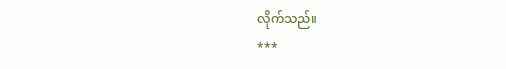လိုက်သည်။
***